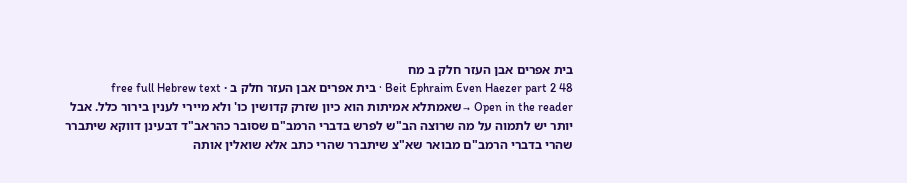בית אפרים אבן העזר חלק ב מח
Beit Ephraim Even Haezer part 2 48 · בית אפרים אבן העזר חלק ב · free full Hebrew text
Open in the reader →שאמתלא אמיתות הוא כיון שזרק קדושין כו' ולא מיירי לענין בירור כלל. אבל יותר יש לתמוה על מה שרוצה הב"ש לפרש בדברי הרמב"ם שסובר כהראב"ד דבעינן דווקא שיתברר שהרי בדברי הרמב"ם מבואר שא"צ שיתברר שהרי כתב אלא שואלין אותה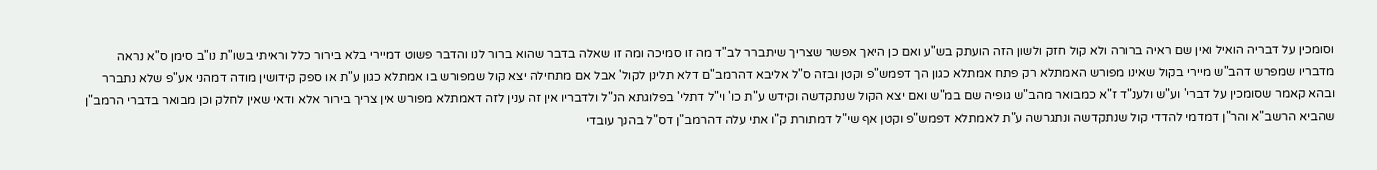וסומכין על דבריה הואיל ואין שם ראיה ברורה ולא קול חזק ולשון הזה הועתק בש"ע ואם כן היאך אפשר שצריך שיתברר לב"ד מה זו סמיכה ומה זו שאלה בדבר שהוא ברור לנו והדבר פשוט דמיירי בלא בירור כלל וראיתי בשו"ת נו"ב סימן ס"א נראה מדבריו שמפרש דהב"ש מיירי בקול שאינו מפורש האמתלא רק פתח אמתלא כגון הך דפמש"פ וקטן ובזה ס"ל אליבא דהרמב"ם דלא תלינן לקול' אבל אם מתחילה יצא קול שמפורש בו אמתלא כגון ע"ת או ספק קידושין מודה דמהני אע"פ שלא נתברר ובהא קאמר שסומכין על דברי' וע"ש ולענ"ד ז"א כמבואר מהב"ש גופיה שם במ"ש ואם יצא הקול שנתקדשה וקידש ע"ת כו' וי"ל דתלי' בפלוגתא הנ"ל ולדבריו אין זה ענין לזה דאמתלא מפורש אין צריך בירור אלא ודאי שאין לחלק וכן מבואר בדברי הרמב"ן שהביא הרשב"א והר"ן דמדמי להדדי קול שנתקדשה ונתגרשה ע"ת לאמתלא דפמש"פ וקטן אף שי"ל דמתורת ק"ו אתי עלה דהרמב"ן דס"ל בהנך עובדי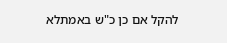להקל אם כן כ"ש באמתלא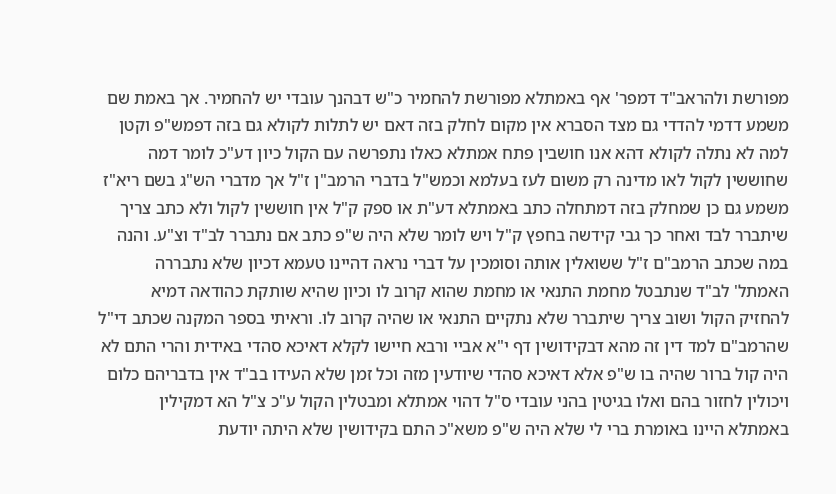מפורשת ולהראב"ד דמפר' אף באמתלא מפורשת להחמיר כ"ש דבהנך עובדי יש להחמיר. אך באמת שם משמע דדמי להדדי גם מצד הסברא אין מקום לחלק בזה דאם יש לתלות לקולא גם בזה דפמש"פ וקטן למה לא נתלה לקולא דהא אנו חושבין פתח אמתלא כאלו נתפרשה עם הקול כיון דע"כ לומר דמה שחוששין לקול לאו מדינה רק משום לעז בעלמא וכמש"ל בדברי הרמב"ן ז"ל אך מדברי הש"ג בשם ריא"ז משמע גם כן שמחלק בזה דמתחלה כתב באמתלא דע"ת או ספק ק"ל אין חוששין לקול ולא כתב צריך שיתברר לבד ואחר כך גבי קידשה בחפץ ק"ל ויש לומר שלא היה ש"פ כתב אם נתברר לב"ד וצ"ע. והנה במה שכתב הרמב"ם ז"ל ששואלין אותה וסומכין על דברי נראה דהיינו טעמא דכיון שלא נתבררה האמתל' לב"ד שנתבטל מחמת התנאי או מחמת שהוא קרוב לו וכיון שהיא שותקת כהודאה דמיא להחזיק הקול ושוב צריך שיתברר שלא נתקיים התנאי או שהיה קרוב לו. וראיתי בספר המקנה שכתב די"ל שהרמב"ם למד דין זה מהא דבקידושין דף י"א אביי ורבא חיישו לקלא דאיכא סהדי באידית והרי התם לא היה קול ברור שהיה בו ש"פ אלא דאיכא סהדי שיודעין מזה וכל זמן שלא העידו בב"ד אין בדבריהם כלום ויכולין לחזור בהם ואלו בגיטין בהני עובדי ס"ל דהוי אמתלא ומבטלין הקול ע"כ צ"ל הא דמקילין באמתלא היינו באומרת ברי לי שלא היה ש"פ משא"כ התם בקידושין שלא היתה יודעת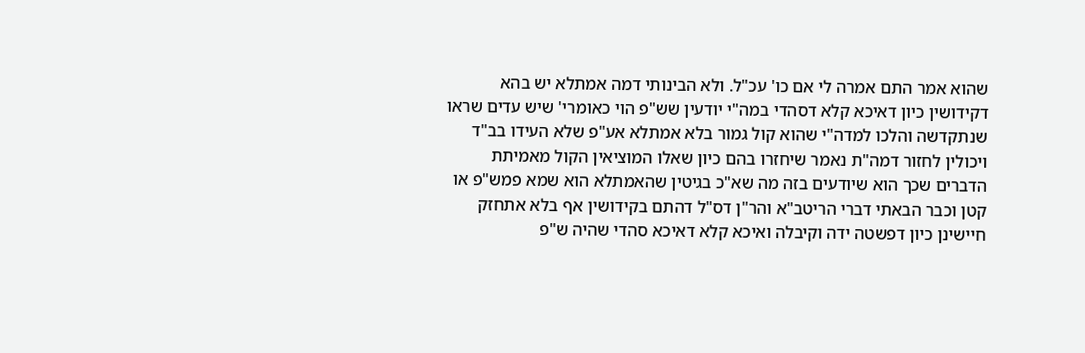שהוא אמר התם אמרה לי אם כו' עכ"ל. ולא הבינותי דמה אמתלא יש בהא דקידושין כיון דאיכא קלא דסהדי במה"י יודעין שש"פ הוי כאומרי' שיש עדים שראו שנתקדשה והלכו למדה"י שהוא קול גמור בלא אמתלא אע"פ שלא העידו בב"ד ויכולין לחזור דמה"ת נאמר שיחזרו בהם כיון שאלו המוציאין הקול מאמיתת הדברים שכך הוא שיודעים בזה מה שא"כ בגיטין שהאמתלא הוא שמא פמש"פ או קטן וכבר הבאתי דברי הריטב"א והר"ן דס"ל דהתם בקידושין אף בלא אתחזק חיישינן כיון דפשטה ידה וקיבלה ואיכא קלא דאיכא סהדי שהיה ש"פ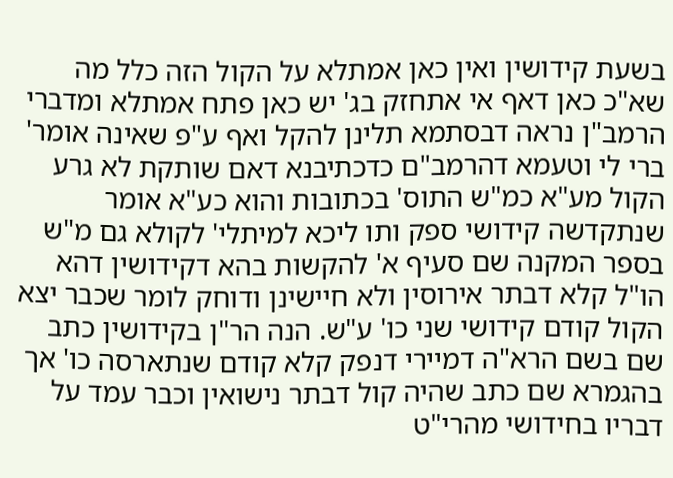בשעת קידושין ואין כאן אמתלא על הקול הזה כלל מה שא"כ כאן דאף אי אתחזק בג' יש כאן פתח אמתלא ומדברי הרמב"ן נראה דבסתמא תלינן להקל ואף ע"פ שאינה אומר' ברי לי וטעמא דהרמב"ם כדכתיבנא דאם שותקת לא גרע הקול מע"א כמ"ש התוס' בכתובות והוא כע"א אומר שנתקדשה קידושי ספק ותו ליכא למיתלי' לקולא גם מ"ש בספר המקנה שם סעיף א' להקשות בהא דקידושין דהא הו"ל קלא דבתר אירוסין ולא חיישינן ודוחק לומר שכבר יצא הקול קודם קידושי שני כו' ע"ש. הנה הר"ן בקידושין כתב שם בשם הרא"ה דמיירי דנפק קלא קודם שנתארסה כו' אך בהגמרא שם כתב שהיה קול דבתר נישואין וכבר עמד על דבריו בחידושי מהרי"ט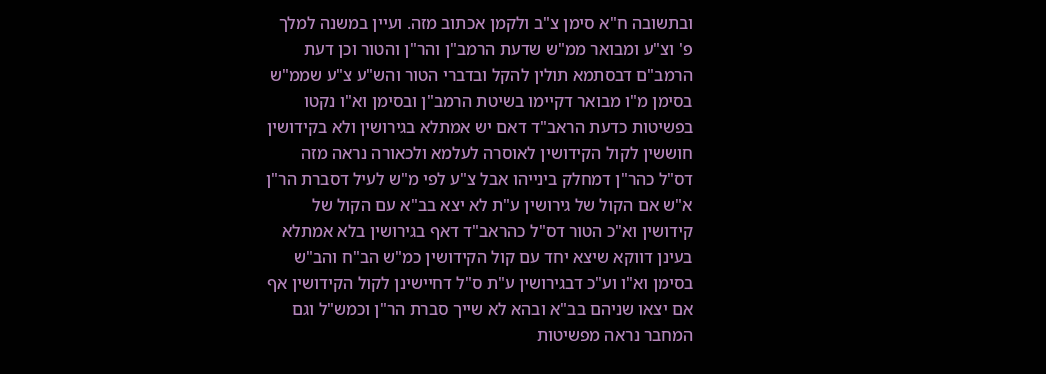ובתשובה ח"א סימן צ"ב ולקמן אכתוב מזה. ועיין במשנה למלך פ' וצ"ע ומבואר ממ"ש שדעת הרמב"ן והר"ן והטור וכן דעת הרמב"ם דבסתמא תולין להקל ובדברי הטור והש"ע צ"ע שממ"ש בסימן מ"ו מבואר דקיימו בשיטת הרמב"ן ובסימן וא"ו נקטו בפשיטות כדעת הראב"ד דאם יש אמתלא בגירושין ולא בקידושין חוששין לקול הקידושין לאוסרה לעלמא ולכאורה נראה מזה דס"ל כהר"ן דמחלק בינייהו אבל צ"ע לפי מ"ש לעיל דסברת הר"ן א"ש אם הקול של גירושין ע"ת לא יצא בב"א עם הקול של קידושין וא"כ הטור דס"ל כהראב"ד דאף בגירושין בלא אמתלא בעינן דווקא שיצא יחד עם קול הקידושין כמ"ש הב"ח והב"ש בסימן וא"ו וע"כ דבגירושין ע"ת ס"ל דחיישינן לקול הקידושין אף אם יצאו שניהם בב"א ובהא לא שייך סברת הר"ן וכמש"ל וגם המחבר נראה מפשיטות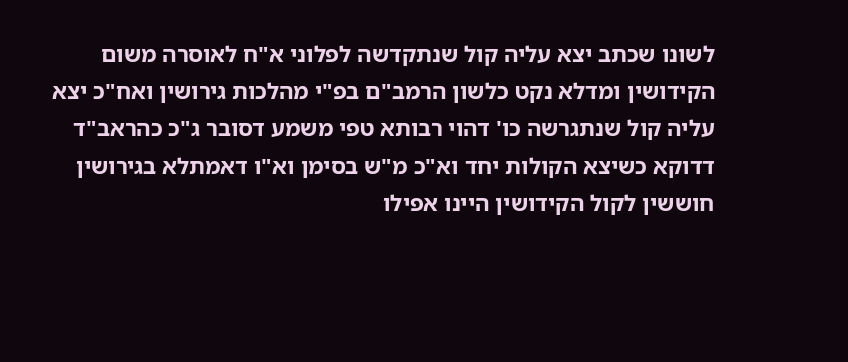לשונו שכתב יצא עליה קול שנתקדשה לפלוני א"ח לאוסרה משום הקידושין ומדלא נקט כלשון הרמב"ם בפ"י מהלכות גירושין ואח"כ יצא עליה קול שנתגרשה כו' דהוי רבותא טפי משמע דסובר ג"כ כהראב"ד דדוקא כשיצא הקולות יחד וא"כ מ"ש בסימן וא"ו דאמתלא בגירושין חוששין לקול הקידושין היינו אפילו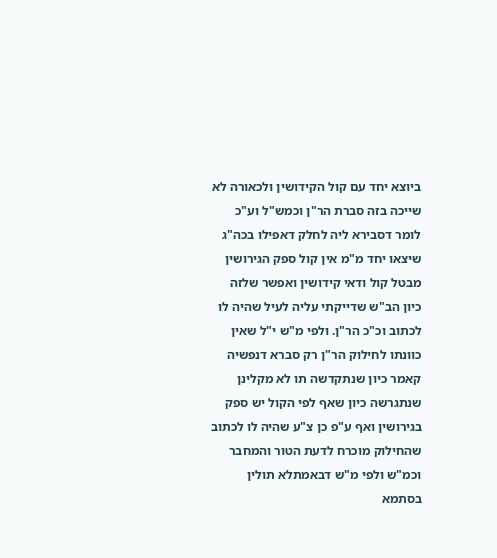ביוצא יחד עם קול הקידושין ולכאורה לא שייכה בזה סברת הר"ן וכמש"ל וע"כ לומר דסבירא ליה לחלק דאפילו בכה"ג שיצאו יחד מ"מ אין קול ספק הגירושין מבטל קול ודאי קידושין ואפשר שלזה כיון הב"ש שדייקתי עליה לעיל שהיה לו לכתוב וכ"כ הר"ן. ולפי מ"ש י"ל שאין כוונתו לחילוק הר"ן רק סברא דנפשיה קאמר כיון שנתקדשה תו לא מקלינן שנתגרשה כיון שאף לפי הקול יש ספק בגירושין ואף ע"פ כן צ"ע שהיה לו לכתוב שהחילוק מוכרח לדעת הטור והמחבר וכמ"ש ולפי מ"ש דבאמתלא תולין בסתמא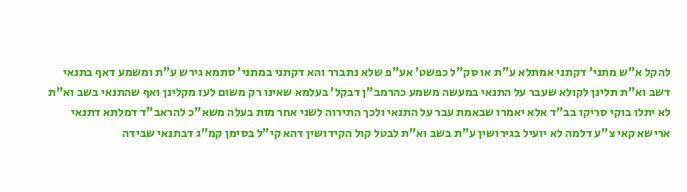להקל א"ש מתני' דקתני אמתלא ע"ת או סק"ל כפשט' אע"פ שלא נתברר והא דקתני במתני' סתמא גירש ע"ת ומשמע דאף בתנאי דשב וא"ת תלינן לקולא שעבר על התנאי במעשה משמע כהרמב"ן דבקל' בעלמא שאינו רק משום לעז מקלינן ואף שהתנאי בשב וא"ת לא יתלו בוקי סריקו בב"ד אלא יאמרו שבאמת עבר על התנאי ולכך התירוה לשני אחר מות בעלה משא"כ להראב"ד דמלתא דתנאי ארישא קאי צ"ע דלמה לא יועיל בגירושין ע"ת בשב וא"ת לבטל קול הקידושין דהא קי"ל בסימן קמ"ג דבתנאי שבידה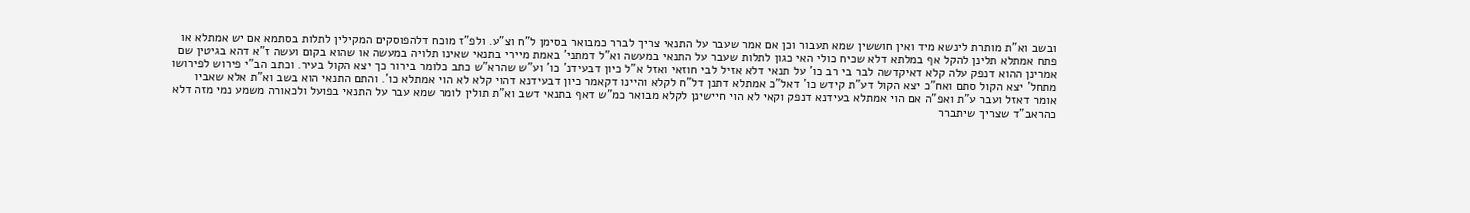ובשב וא"ת מותרת לינשא מיד ואין חוששין שמא תעבור וכן אם אמר שעבר על התנאי צריך לברר כמבואר בסימן ל"ח וצ"ע. ולפ"ז מוכח דלהפוסקים המקילין לתלות בסתמא אם יש אמתלא או פתח אמתלא תלינן להקל אף במלתא דלא שכיח כולי האי כגון לתלות שעבר על התנאי במעשה וא"ל דמתני' באמת מיירי בתנאי שאינו תלויה במעשה או שהוא בקום ועשה ז"א דהא בגיטין שם אמרינן ההוא דנפק עלה קלא דאיקדשה לבר בי רב כו' על תנאי דלא אזיל לבי חוזאי ואזל א"ל כיון דבעידנ' כו' וע"ש שהרא"ש כתב כלומר בירור כך יצא הקול בעיר. וכתב הב"י פירוש לפירושו מתחל' יצא הקול סתם ואח"כ יצא הקול דע"ת קידש כו' דאל"כ אמתלא דתנן דל"ח לקלא והיינו דקאמר כיון דבעידנא דהוי קלא לא הוי אמתלא כו'. והתם התנאי הוא בשב וא"ת אלא שאביו אומר דאזל ועבר ע"ת ואפ"ה אם הוי אמתלא בעידנא דנפק וקאי לא הוי חיישינן לקלא מבואר כמ"ש דאף בתנאי דשב וא"ת תולין לומר שמא עבר על התנאי בפועל ולכאורה משמע נמי מזה דלא כהראב"ד שצריך שיתברר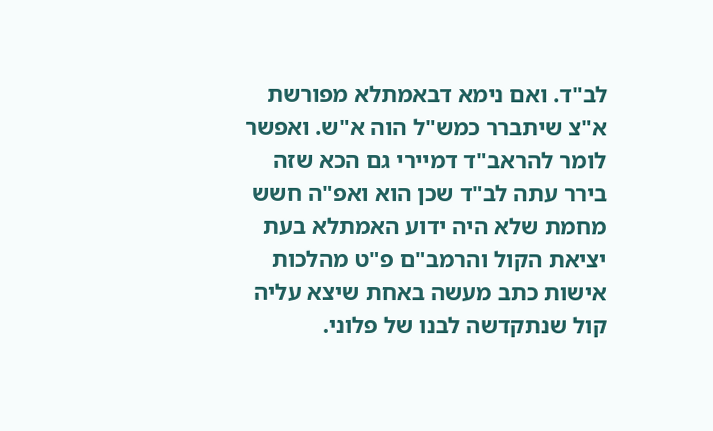לב"ד. ואם נימא דבאמתלא מפורשת א"צ שיתברר כמש"ל הוה א"ש. ואפשר לומר להראב"ד דמיירי גם הכא שזה בירר עתה לב"ד שכן הוא ואפ"ה חשש מחמת שלא היה ידוע האמתלא בעת יציאת הקול והרמב"ם פ"ט מהלכות אישות כתב מעשה באחת שיצא עליה קול שנתקדשה לבנו של פלוני.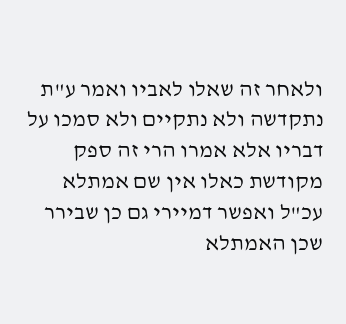ולאחר זה שאלו לאביו ואמר ע"ת נתקדשה ולא נתקיים ולא סמכו על דבריו אלא אמרו הרי זה ספק מקודשת כאלו אין שם אמתלא עכ"ל ואפשר דמיירי גם כן שבירר שכן האמתלא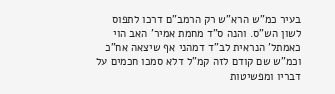בעיר כמ"ש הרא"ש רק הרמב"ם דרכו לתפוס לשון הש"ס. והנה ס"ד מחמת אמיר' האב הוי כאמתל' הנראית לב"ד דמהני אף שיצאה אח"כ וכמ"ש שם קודם לזה קמ"ל דלא סמכו חכמים על דבריו ומפשיטות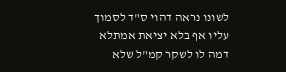לשונו נראה דהוי ס"ד לסמוך עליו אף בלא יציאת אמתלא דמה לו לשקר קמ"ל שלא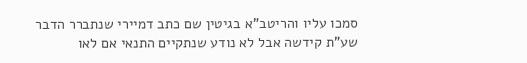סמכו עליו והריטב"א בגיטין שם כתב דמיירי שנתברר הדבר שע"ת קידשה אבל לא נודע שנתקיים התנאי אם לאו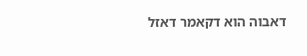דאבוה הוא דקאמר דאזל